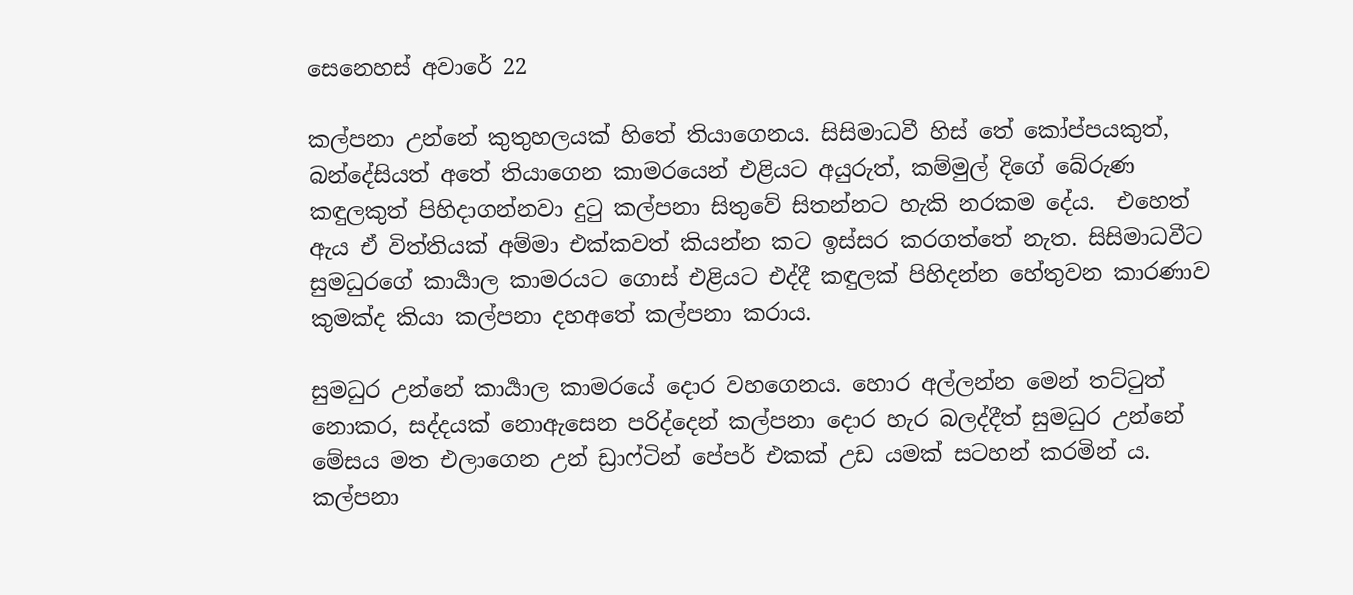සෙනෙහස් අවාරේ 22

කල්පනා උන්නේ කුතුහලයක් හිතේ තියාගෙනය. සිසිමාධවී හිස් තේ කෝප්පයකුත්, බන්දේසියත් අතේ තියාගෙන කාමරයෙන් එළියට අයුරුත්, කම්මුල් දිගේ බේරුණ කඳුලකුත් පිහිදාගන්නවා දුටු කල්පනා සිතුවේ සිතන්නට හැකි නරකම දේය.  එහෙත් ඇය ඒ විත්තියක් අම්මා එක්කවත් කියන්න කට ඉස්සර කරගත්තේ නැත. සිසිමාධවීට සුමධුරගේ කාර්‍යාල කාමරයට ගොස් එළියට එද්දී කඳුලක් පිහිදන්න හේතුවන කාරණාව කුමක්ද කියා කල්පනා දහඅතේ කල්පනා කරාය.

සුමධුර උන්නේ කාර්‍යාල කාමරයේ දොර වහගෙනය. හොර අල්ලන්න මෙන් තට්ටුත් නොකර, සද්දයක් නොඇසෙන පරිද්දෙන් කල්පනා දොර හැර බලද්දීත් සුමධුර උන්නේ මේසය මත එලාගෙන උන් ඩ්‍රාෆ්ටින් පේපර් එකක් උඩ යමක් සටහන් කරමින් ය. කල්පනා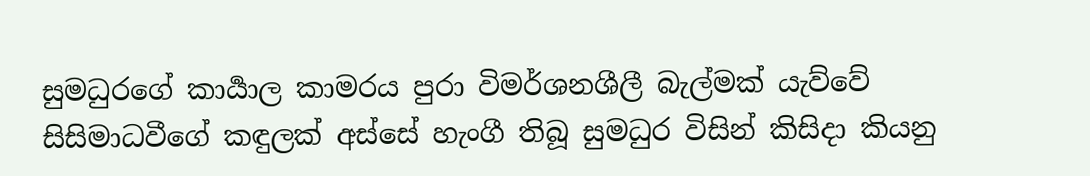සුමධුරගේ කාර්‍යාල කාමරය පුරා විමර්ශනශීලී බැල්මක් යැව්වේ සිසිමාධවීගේ කඳුලක් අස්සේ හැංගී තිබූ සුමධුර විසින් කිසිදා කියනු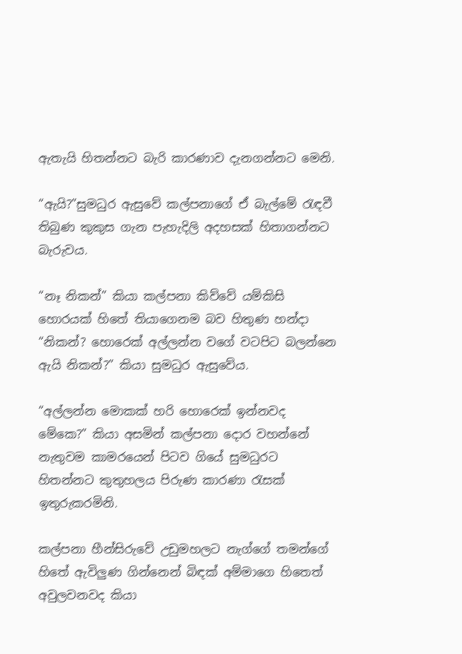ඇතැයි හිතන්නට බැරි කාරණාව දැනගන්නට මෙනි.

“ඇයි?”සුමධුර ඇසුවේ කල්පනාගේ ඒ බැල්මේ රැඳවී තිබුණ කුකුස ගැන පැහැදිලි අදහසක් හිතාගන්නට බැරුවය.

“නෑ නිකන්” කියා කල්පනා කිව්වේ යම්කිසි හොරයක් හිතේ තියාගෙනම බව හිතුණ හන්දා “නිකන්? හොරෙක් අල්ලන්න වගේ වටපිට බලන්නෙ ඇයි නිකන්?” කියා සුමධුර ඇසුවේය.

“අල්ලන්න මොකක් හරි හොරෙක් ඉන්නවද මේකෙ?” කියා අසමින් කල්පනා දොර වහන්නේ නැතුවම කාමරයෙන් පිටව ගියේ සුමධුරට හිතන්නට කුතුහලය පිරුණ කාරණා රැසක් ඉතුරුකරමිනි.

කල්පනා හීන්සිරුවේ උඩුමහලට නැග්ගේ තමන්ගේ හිතේ ඇවිලුණ ගින්නෙන් බිඳක් අම්මාගෙ හිතෙත් අවුලවනවද කියා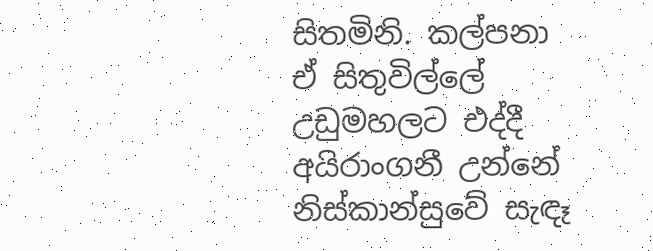සිතමිනි. කල්පනා ඒ සිතුවිල්ලේ උඩුමහලට එද්දී අයිරාංගනී උන්නේ නිස්කාන්සුවේ සැඳෑ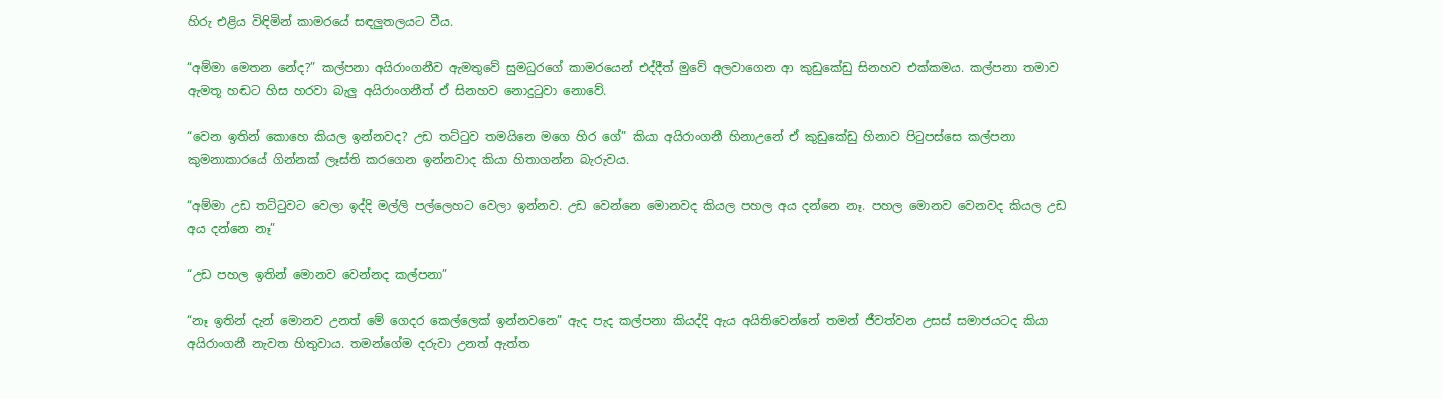හිරු එළිය විඳිමින් කාමරයේ සඳලුතලයට වීය.

“අම්මා මෙතන නේද?” කල්පනා අයිරාංගනීව ඇමතුවේ සුමධුරගේ කාමරයෙන් එද්දීත් මුවේ අලවාගෙන ආ කුඩුකේඩු සිනහව එක්කමය. කල්පනා තමාව ඇමතූ හඬට හිස හරවා බැලු අයිරාංගනීත් ඒ සිනහව නොදුටුවා නොවේ.

“වෙන ඉතින් කොහෙ කියල ඉන්නවද? උඩ තට්ටුව තමයිනෙ මගෙ හිර ගේ” කියා අයිරාංගනී හිනාඋනේ ඒ කුඩුකේඩු හිනාව පිටුපස්සෙ කල්පනා කුමනාකාරයේ ගින්නක් ලෑස්ති කරගෙන ඉන්නවාද කියා හිතාගන්න බැරුවය.

“අම්මා උඩ තට්ටුවට වෙලා ඉද්දි මල්ලි පල්ලෙහට වෙලා ඉන්නව. උඩ වෙන්නෙ මොනවද කියල පහල අය දන්නෙ නෑ. පහල මොනව වෙනවද කියල උඩ අය දන්නෙ නෑ”

“උඩ පහල ඉතින් මොනව වෙන්නද කල්පනා”

“නෑ ඉතින් දැන් මොනව උනත් මේ ගෙදර කෙල්ලෙක් ඉන්නවනෙ” ඇද පැද කල්පනා කියද්දි ඇය අයිතිවෙන්නේ තමන් ජීවත්වන උසස් සමාජයටද කියා අයිරාංගනී නැවත හිතුවාය. තමන්ගේම දරුවා උනත් ඇත්ත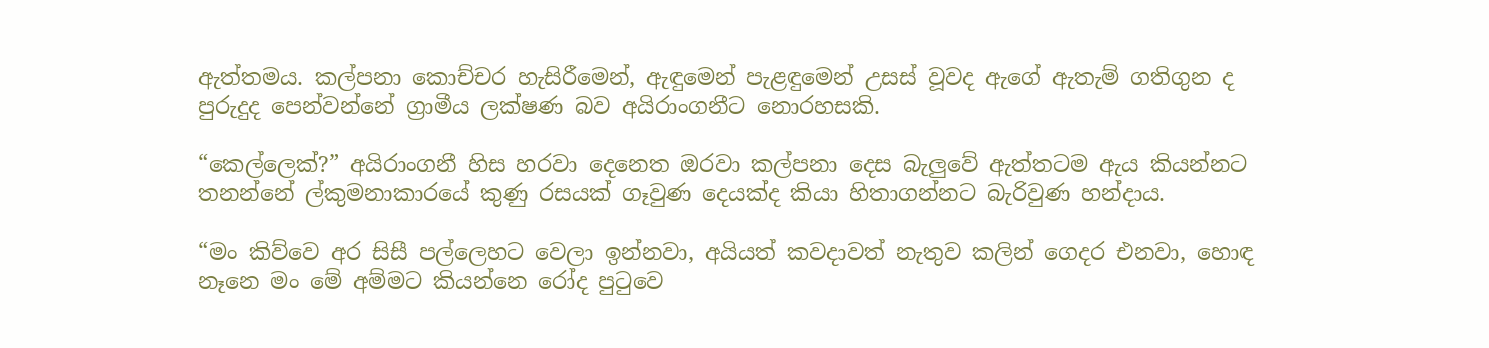ඇත්තමය. කල්පනා කොච්චර හැසිරීමෙන්, ඇඳුමෙන් පැළඳුමෙන් උසස් වූවද ඇගේ ඇතැම් ගතිගුන ද පුරුදුද පෙන්වන්නේ ග්‍රාමීය ලක්ෂණ බව අයිරාංගනීට නොරහසකි.

“කෙල්ලෙක්?” අයිරාංගනී හිස හරවා දෙනෙත ඔරවා කල්පනා දෙස බැලුවේ ඇත්තටම ඇය කියන්නට තනන්නේ ල්කුමනාකාරයේ කුණු රසයක් ගෑවුණ දෙයක්ද කියා හිතාගන්නට බැරිවුණ හන්දාය.

“මං කිව්වෙ අර සිසී පල්ලෙහට වෙලා ඉන්නවා, අයියත් කවදාවත් නැතුව කලින් ගෙදර එනවා, හොඳ නෑනෙ මං මේ අම්මට කියන්නෙ රෝද පුටුවෙ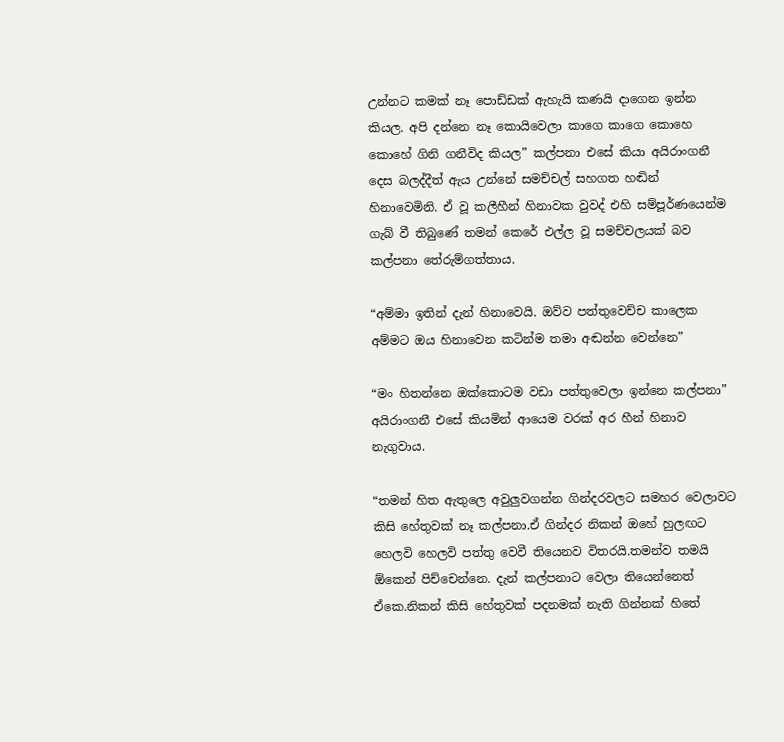උන්නට කමක් නෑ පොඩ්ඩක් ඇහැයි කණයි දාගෙන ඉන්න කියල. අපි දන්නෙ නෑ කොයිවෙලා කාගෙ කාගෙ කොහෙ කොහේ ගිනි ගනීවිද කියල” කල්පනා එසේ කියා අයිරාංගනී දෙස බලද්දීත් ඇය උන්නේ සමච්චල් සහගත හඬින් හිනාවෙමිනි. ඒ වූ කලීහීන් හිනාවක වුවද් එහි සම්පූර්ණයෙන්ම ගැබ් වී තිබුණේ තමන් කෙරේ එල්ල වූ සමච්චලයක් බව කල්පනා තේරුම්ගත්තාය.

“අම්මා ඉතින් දැන් හිනාවෙයි. ඔව්ව පත්තුවෙච්ච කාලෙක අම්මට ඔය හිනාවෙන කටින්ම තමා අඬන්න වෙන්නෙ”

“මං හිතන්නෙ ඔක්කොටම වඩා පත්තුවෙලා ඉන්නෙ කල්පනා” අයිරාංගනී එසේ කියමින් ආයෙම වරක් අර හීන් හිනාව නැගුවාය.

“තමන් හිත ඇතුලෙ අවුලුවගන්න ගින්දරවලට සමහර වෙලාවට කිසි හේතුවක් නෑ කල්පනා.ඒ ගින්දර නිකන් ඔහේ හුලඟට හෙලවි හෙලවි පත්තු වෙවී තියෙනව විතරයි.තමන්ව තමයි ඕකෙන් පිච්චෙන්නෙ. දැන් කල්පනාට වෙලා තියෙන්නෙත් ඒකෙ.නිකන් කිසි හේතුවක් පදනමක් නැති ගින්නක් හිතේ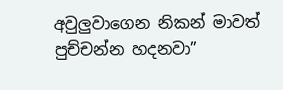අවුලුවාගෙන නිකන් මාවත් පුච්චන්න හදනවා”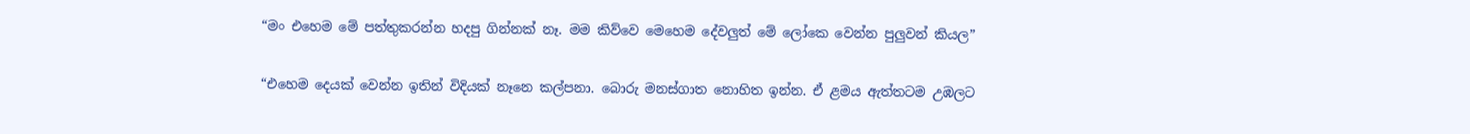“මං එහෙම මේ පත්තුකරන්න හදපු ගින්නක් නෑ. මම කිව්වෙ මෙහෙම දේවලුත් මේ ලෝකෙ වෙන්න පුලුවන් කියල”

“එහෙම දෙයක් වෙන්න ඉතින් විදියක් නෑනෙ කල්පනා. බොරු මනස්ගාත නොහිත ඉන්න. ඒ ළමය ඇත්තටම උඹලට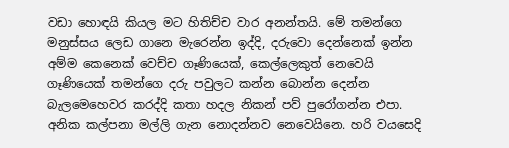වඩා හොඳයි කියල මට හිතිච්ච වාර අනන්තයි. මේ තමන්ගෙ මනුස්සය ලෙඩ ගානෙ මැරෙන්න ඉද්දි, දරුවො දෙන්නෙක් ඉන්න අම්ම කෙනෙක් වෙච්ච ගෑණියෙක්, කෙල්ලෙකුත් නෙවෙයි ගෑණියෙක් තමන්ගෙ දරු පවුලට කන්න බොන්න දෙන්න බැලමෙහෙවර කරද්දි කතා හදල නිකන් පව් පුරෝගන්න එපා. අනික කල්පනා මල්ලි ගැන නොදන්නව නෙවෙයිනෙ. හරි වයසෙදි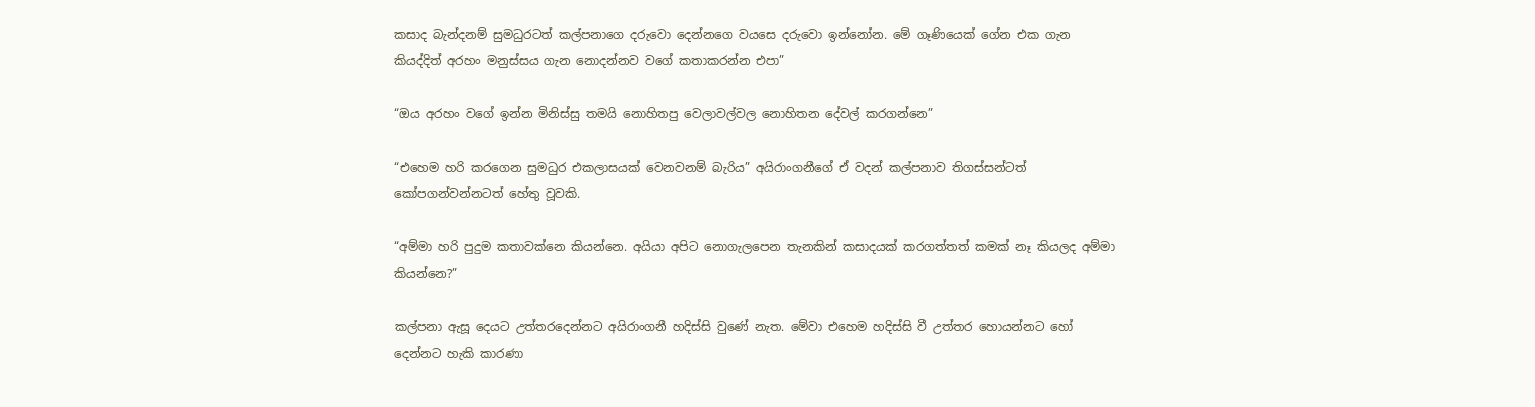කසාද බැන්දනම් සුමධුරටත් කල්පනාගෙ දරුවො දෙන්නගෙ වයසෙ දරුවො ඉන්නෝන. මේ ගෑණියෙක් ගේන එක ගැන කියද්දිත් අරහං මනුස්සය ගැන නොදන්නව වගේ කතාකරන්න එපා”

“ඔය අරහං වගේ ඉන්න මිනිස්සු තමයි නොහිතපු වෙලාවල්වල නොහිතන දේවල් කරගන්නෙ”

“එහෙම හරි කරගෙන සුමධුර එකලාසයක් වෙනවනම් බැරිය” අයිරාංගනීගේ ඒ වදන් කල්පනාව තිගස්සන්ටත් කෝපගන්වන්නටත් හේතු වූවකි.

“අම්මා හරි පුදුම කතාවක්නෙ කියන්නෙ. අයියා අපිට නොගැලපෙන තැනකින් කසාදයක් කරගත්තත් කමක් නෑ කියලද අම්මා කියන්නෙ?”

කල්පනා ඇසූ දෙයට උත්තරදෙන්නට අයිරාංගනී හදිස්සි වුණේ නැත. මේවා එහෙම හදිස්සි වී උත්තර හොයන්නට හෝ දෙන්නට හැකි කාරණා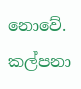නොවේ. කල්පනා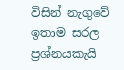විසින් නැගුවේ ඉතාම සරල ප්‍රශ්නයකැයි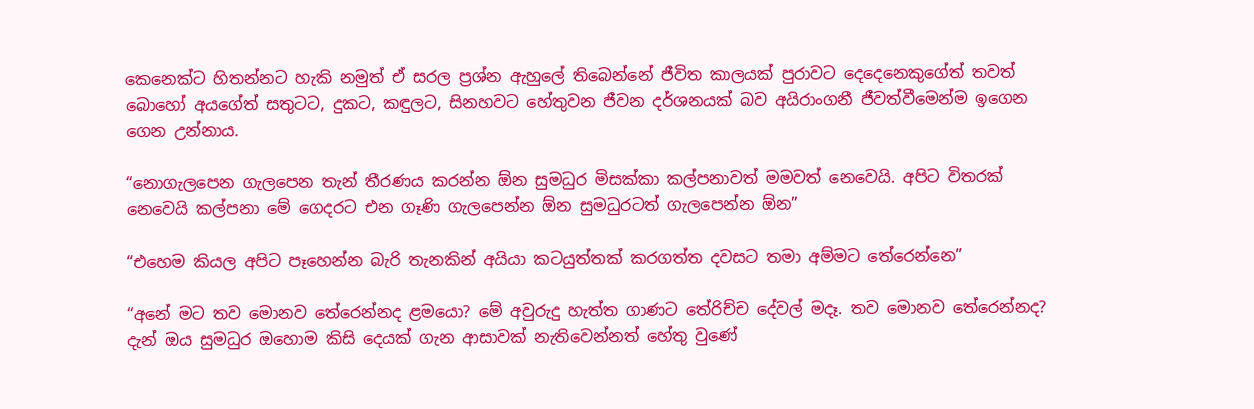කෙනෙක්ට හිතන්නට හැකි නමුත් ඒ සරල ප්‍රශ්න ඇහුලේ තිබෙන්නේ ජීවිත කාලයක් පුරාවට දෙදෙනෙකුගේත් තවත් බොහෝ අයගේත් සතුටට, දුකට, කඳුලට, සිනහවට හේතුවන ජීවන දර්ශනයක් බව අයිරාංගනී ජීවත්වීමෙන්ම ඉගෙන ගෙන උන්නාය.

“නොගැලපෙන ගැලපෙන තැන් තීරණය කරන්න ඕන සුමධුර මිසක්කා කල්පනාවත් මමවත් නෙවෙයි. අපිට විතරක් නෙවෙයි කල්පනා මේ ගෙදරට එන ගෑණි ගැලපෙන්න ඕන සුමධුරටත් ගැලපෙන්න ඕන”

“එහෙම කියල අපිට පෑහෙන්න බැරි තැනකින් අයියා කටයුත්තක් කරගත්ත දවසට තමා අම්මට තේරෙන්නෙ”

“අනේ මට තව මොනව තේරෙන්නද ළමයො? මේ අවුරුදු හැත්ත ගාණට තේරිච්ච දේවල් මදෑ. තව මොනව තේරෙන්නද? දැන් ඔය සුමධුර ඔහොම කිසි දෙයක් ගැන ආසාවක් නැතිවෙන්නත් හේතු වුණේ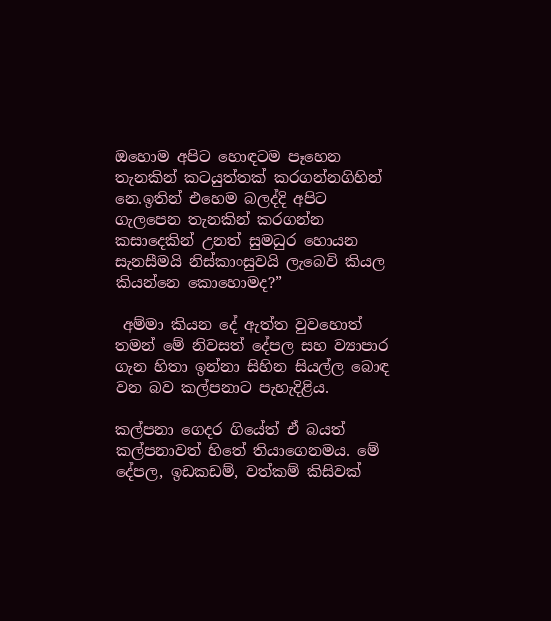ඔහොම අපිට හොඳටම පෑහෙන තැනකින් කටයුත්තක් කරගන්නගිහින් නෙ.ඉතින් එහෙම බලද්දි අපිට ගැලපෙන තැනකින් කරගන්න කසාදෙකින් උනත් සුමධුර හොයන සැනසීමයි නිස්කාංසුවයි ලැබෙවි කියල කියන්නෙ කොහොමද?”

 අම්මා කියන දේ ඇත්ත වුවහොත් තමන් මේ නිවසත් දේපල සහ ව්‍යාපාර ගැන හිතා ඉන්නා සිහින සියල්ල බොඳ වන බව කල්පනාට පැහැදිළිය.

කල්පනා ගෙදර ගියේත් ඒ බයත් කල්පනාවත් හිතේ තියාගෙනමය. මේ දේපල, ඉඩකඩම්, වත්කම් කිසිවක්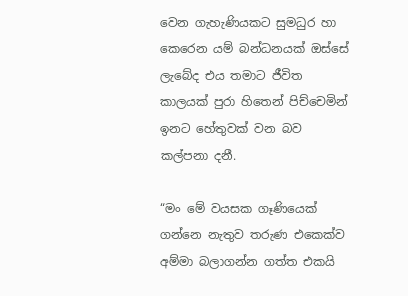වෙන ගැහැණියකට සුමධුර හා කෙරෙන යම් බන්ධනයක් ඔස්සේ ලැබේද එය තමාට ජීවිත කාලයක් පුරා හිතෙන් පිච්චෙමින් ඉනට හේතුවක් වන බව කල්පනා දනී.

“මං මේ වයසක ගෑණියෙක් ගන්නෙ නැතුව තරුණ එකෙක්ව අම්මා බලාගන්න ගත්ත එකයි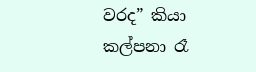වරද” කියා කල්පනා රෑ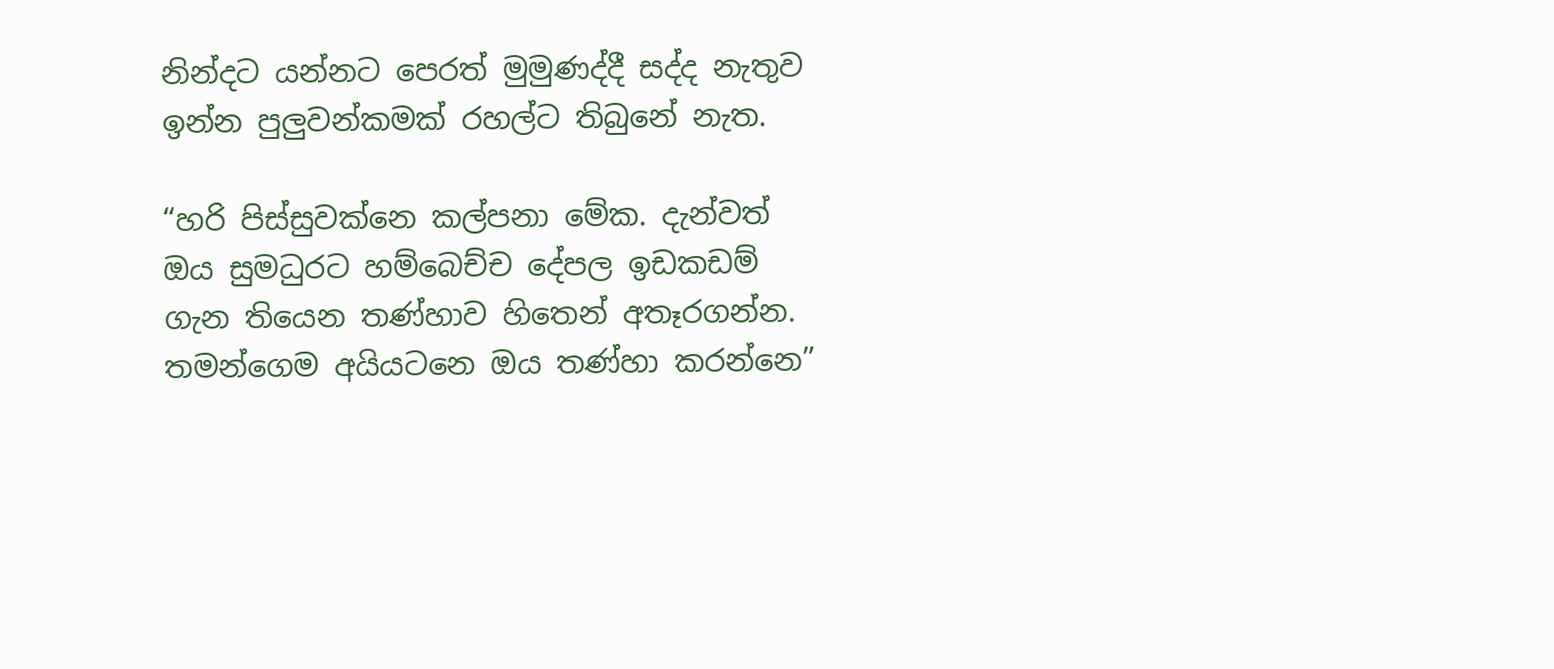නින්දට යන්නට පෙරත් මුමුණද්දී සද්ද නැතුව ඉන්න පුලුවන්කමක් රහල්ට තිබුනේ නැත.

“හරි පිස්සුවක්නෙ කල්පනා මේක. දැන්වත් ඔය සුමධුරට හම්බෙච්ච දේපල ඉඩකඩම් ගැන තියෙන තණ්හාව හිතෙන් අතෑරගන්න. තමන්ගෙම අයියටනෙ ඔය තණ්හා කරන්නෙ”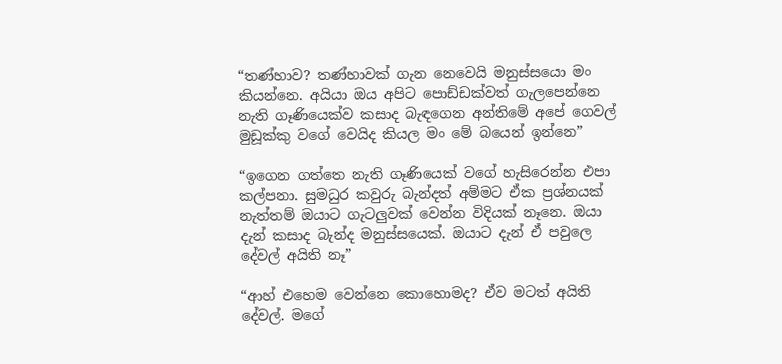“තණ්හාව? තණ්හාවක් ගැන නෙවෙයි මනුස්සයො මං කියන්නෙ. අයියා ඔය අපිට පොඩ්ඩක්වත් ගැලපෙන්නෙ නැති ගෑණියෙක්ව කසාද බැඳගෙන අන්තිමේ අපේ ගෙවල් මුඩූක්කු වගේ වෙයිද කියල මං මේ බයෙන් ඉන්නෙ”

“ඉගෙන ගත්තෙ නැති ගෑණියෙක් වගේ හැසිරෙන්න එපා කල්පනා. සුමධුර කවුරු බැන්දත් අම්මට ඒක ප්‍රශ්නයක් නැත්තම් ඔයාට ගැටලුවක් වෙන්න විදියක් නෑනෙ. ඔයා දැන් කසාද බැන්ද මනුස්සයෙක්. ඔයාට දැන් ඒ පවුලෙ දේවල් අයිති නෑ”

“ආහ් එහෙම වෙන්නෙ කොහොමද? ඒව මටත් අයිති දේවල්. මගේ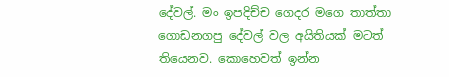දේවල්. මං ඉපදිච්ච ගෙදර මගෙ තාත්තා ගොඩනගපු දේවල් වල අයිතියක් මටත් තියෙනව. කොහෙවත් ඉන්න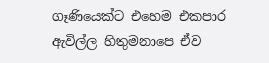ගෑණියෙක්ට එහෙම එකපාර ඇවිල්ල හිතුමනාපෙ ඒව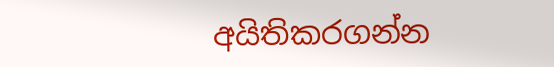අයිතිකරගන්න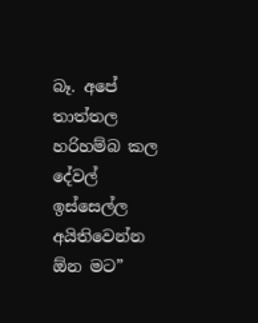බෑ. අපේ තාත්තල හරිහම්බ කල දේවල් ඉස්සෙල්ල අයිතිවෙන්න ඕන මට”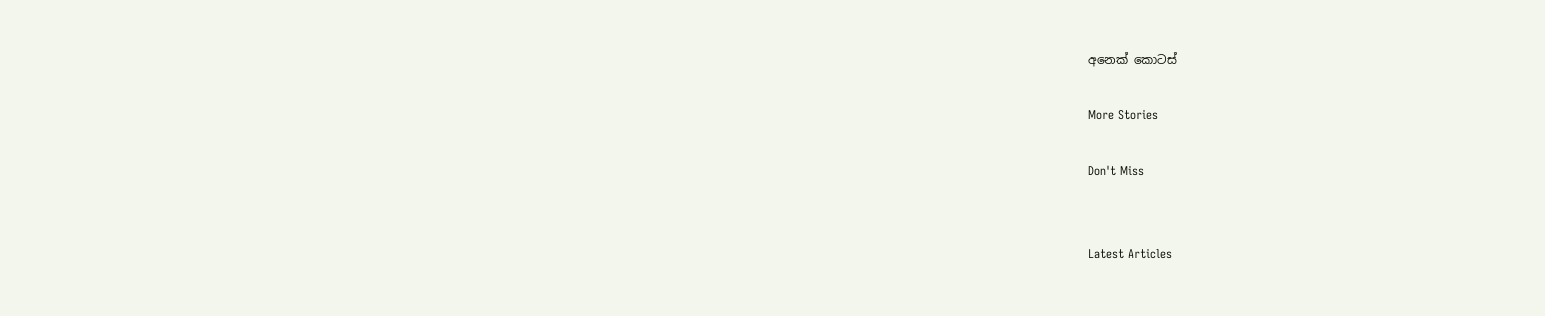අනෙක් කොටස්

More Stories

Don't Miss


Latest Articles